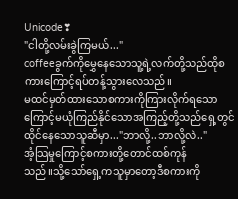Unicode❣
"ငါတို့လမ်းခွဲကြမယ်..."
coffeeခွက်ကိုမွှေနေသောသူ့ရဲ့လက်တို့သည်ထိုစကားကြောင့်ရပ်တန့်သွားလေသည်။
မထင်မှတ်ထားသောစကားကိုကြားလိုက်ရသောကြောင့်မယုံကြည်နိုင်သောအကြည့်တို့သည်ရှေ့တွင်ထိုင်နေသောသူဆီမှာ..."ဘာလို့..ဘာလို့လဲ.."
အံ့သြမှုကြောင့်စကားတို့တောင်ထစ်ကုန်
သည်။သို့သော်ရှေ့ကသူမှာတော့ဒီစကားကို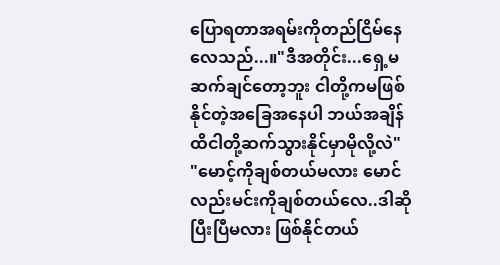ပြောရတာအရမ်းကိုတည်ငြိမ်နေလေသည်...။"ဒီအတိုင်း...ရှေ့မဆက်ချင်တော့ဘူး ငါတို့ကမဖြစ်နိုင်တဲ့အခြေအနေပါ ဘယ်အချိန်ထိငါတို့ဆက်သွားနိုင်မှာမိုလို့လဲ"
"မောင့်ကိုချစ်တယ်မလား မောင်လည်းမင်းကိုချစ်တယ်လေ..ဒါဆိုပြီးပြီမလား ဖြစ်နိုင်တယ်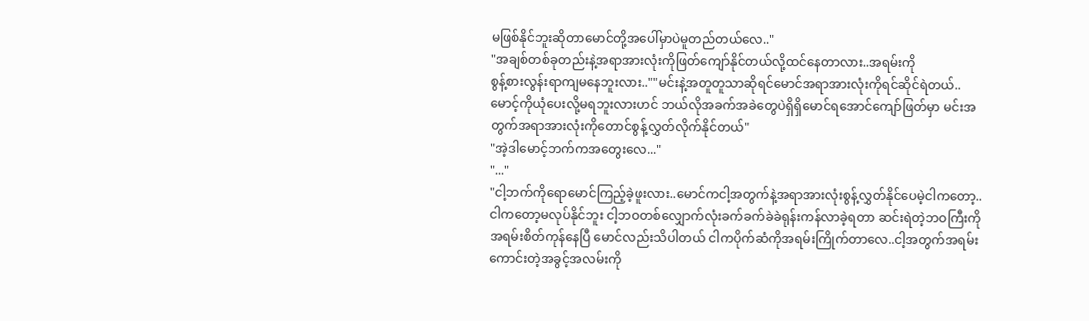မဖြစ်နိုင်ဘူးဆိုတာမောင်တို့အပေါ်မှာပဲမူတည်တယ်လေ.."
"အချစ်တစ်ခုတည်းနဲ့အရာအားလုံးကိုဖြတ်ကျော်နိုင်တယ်လို့ထင်နေတာလား..အရမ်းကို
စွန့်စားလွန်းရာကျမနေဘူးလား..""မင်းနဲ့အတူတူသာဆိုရင်မောင်အရာအားလုံးကိုရင်ဆိုင်ရဲတယ်..မောင့်ကိုယုံပေးလို့မရဘူးလားဟင် ဘယ်လိုအခက်အခဲတွေပဲရှိရှိမောင်ရအောင်ကျော်ဖြတ်မှာ မင်းအတွက်အရာအားလုံးကိုတောင်စွန့်လွှတ်လိုက်နိုင်တယ်"
"အဲ့ဒါမောင့်ဘက်ကအတွေးလေ..."
"..."
"ငါ့ဘက်ကိုရောမောင်ကြည့်ခဲ့ဖူးလား..မောင်ကငါ့အတွက်နဲ့အရာအားလုံးစွန့်လွှတ်နိုင်ပေမဲ့ငါကတော့..ငါကတော့မလုပ်နိုင်ဘူး ငါ့ဘဝတစ်လျှောက်လုံးခက်ခက်ခဲခဲရုန်းကန်လာခဲ့ရတာ ဆင်းရဲတဲ့ဘဝကြီးကိုအရမ်းစိတ်ကုန်နေပြီ မောင်လည်းသိပါတယ် ငါကပိုက်ဆံကိုအရမ်းကြိုက်တာလေ..ငါ့အတွက်အရမ်းကောင်းတဲ့အခွင့်အလမ်းကို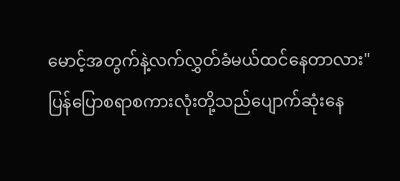မောင့်အတွက်နဲ့လက်လွှတ်ခံမယ်ထင်နေတာလား"
ပြန်ပြောစရာစကားလုံးတို့သည်ပျောက်ဆုံးနေ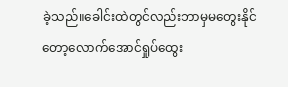ခဲ့သည်။ခေါင်းထဲတွင်လည်းဘာမှမတွေးနိုင်တော့လောက်အောင်ရှုပ်ထွေး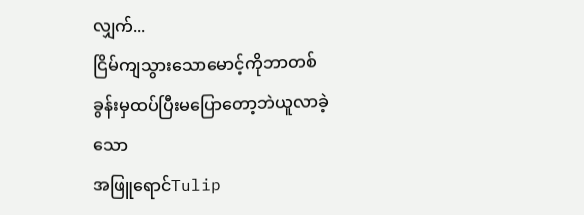လျှက်...
ငြိမ်ကျသွားသောမောင့်ကိုဘာတစ်ခွန်းမှထပ်ပြီးမပြောတော့ဘဲယူလာခဲ့သော
အဖြူရောင်Tulip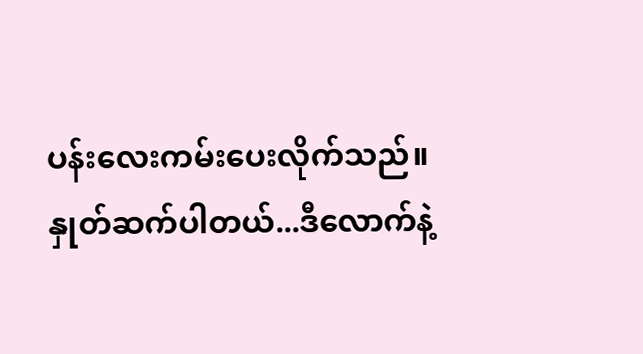ပန်းလေးကမ်းပေးလိုက်သည်။
နှုတ်ဆက်ပါတယ်...ဒီလောက်နဲ့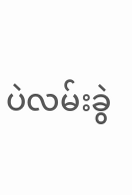ပဲလမ်းခွဲ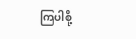ကြပါစို့